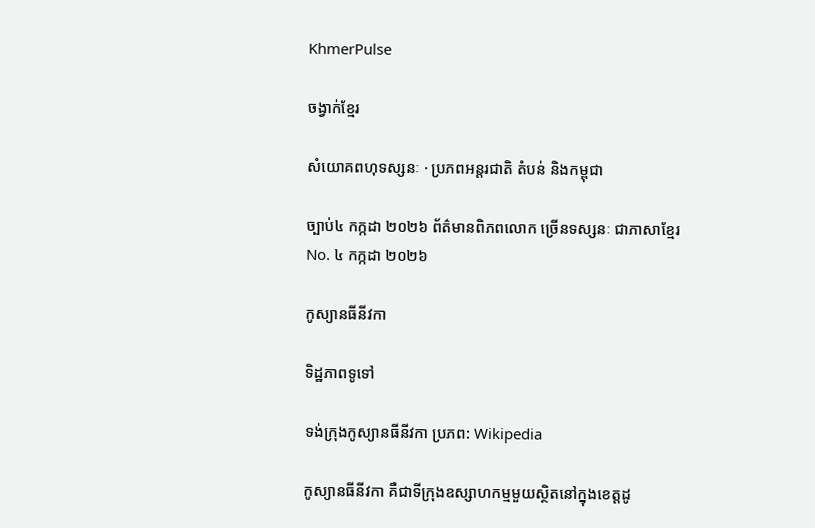KhmerPulse

ចង្វាក់ខ្មែរ

សំយោគពហុទស្សនៈ · ប្រភពអន្តរជាតិ តំបន់ និងកម្ពុជា

ច្បាប់៤ កក្កដា ២០២៦ ព័ត៌មានពិភពលោក ច្រើនទស្សនៈ ជាភាសាខ្មែរ No. ៤ កក្កដា ២០២៦

កូស្យានធីនីវកា

ទិដ្ឋភាពទូទៅ

ទង់ក្រុងកូស្យានធីនីវកា ប្រភព: Wikipedia

កូស្យានធីនីវកា គឺជាទីក្រុងឧស្សាហកម្មមួយស្ថិតនៅក្នុងខេត្តដូ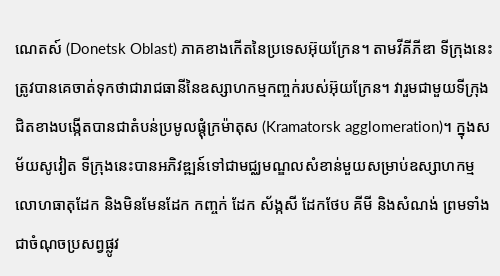ណេតស៍ (Donetsk Oblast) ភាគខាងកើតនៃប្រទេសអ៊ុយក្រែន។ តាមវីគីភីឌា ទីក្រុងនេះត្រូវបានគេចាត់ទុកថាជារាជធានីនៃឧស្សាហកម្មកញ្ចក់របស់អ៊ុយក្រែន។ វារួមជាមួយទីក្រុងជិតខាងបង្កើតបានជាតំបន់ប្រមូលផ្តុំក្រម៉ាតុស (Kramatorsk agglomeration)។ ក្នុងសម័យសូវៀត ទីក្រុងនេះបានអភិវឌ្ឍន៍ទៅជាមជ្ឈមណ្ឌលសំខាន់មួយសម្រាប់ឧស្សាហកម្មលោហធាតុដែក និងមិនមែនដែក កញ្ចក់ ដែក ស័ង្កសី ដែកថែប គីមី និងសំណង់ ព្រមទាំងជាចំណុចប្រសព្វផ្លូវ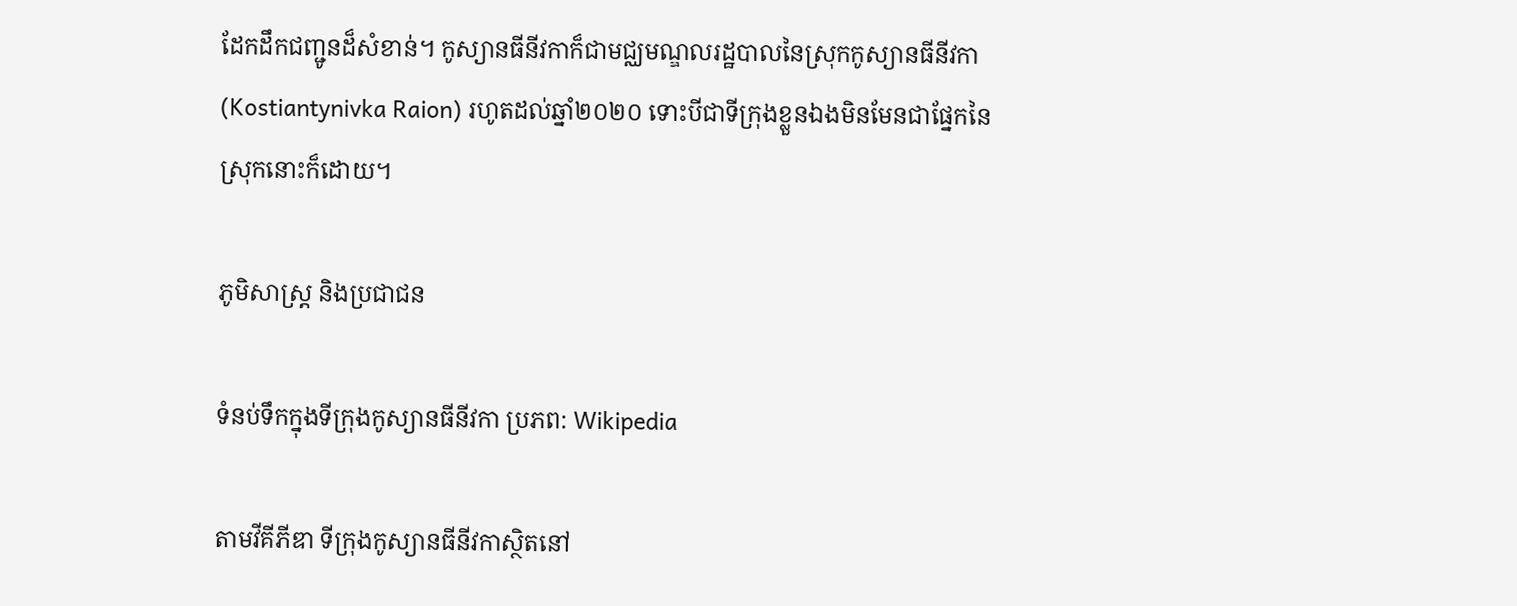ដែកដឹកជញ្ជូនដ៏សំខាន់។ កូស្យានធីនីវកាក៏ជាមជ្ឈមណ្ឌលរដ្ឋបាលនៃស្រុកកូស្យានធីនីវកា (Kostiantynivka Raion) រហូតដល់ឆ្នាំ២០២០ ទោះបីជាទីក្រុងខ្លួនឯងមិនមែនជាផ្នែកនៃស្រុកនោះក៏ដោយ។

ភូមិសាស្ត្រ និងប្រជាជន

ទំនប់ទឹកក្នុងទីក្រុងកូស្យានធីនីវកា ប្រភព: Wikipedia

តាមវីគីភីឌា ទីក្រុងកូស្យានធីនីវកាស្ថិតនៅ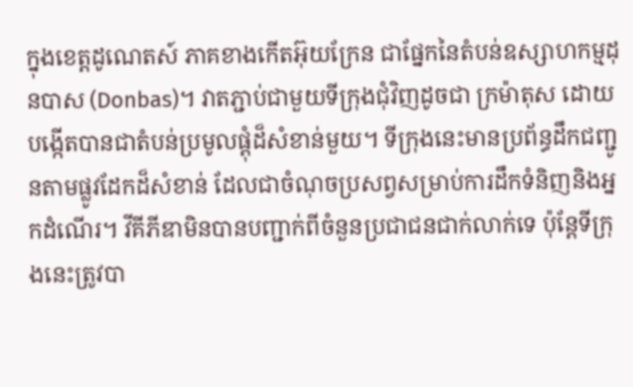ក្នុងខេត្តដូណេតស៍ ភាគខាងកើតអ៊ុយក្រែន ជាផ្នែកនៃតំបន់ឧស្សាហកម្មដុនបាស (Donbas)។ វាតភ្ជាប់ជាមួយទីក្រុងជុំវិញដូចជា ក្រម៉ាតុស ដោយបង្កើតបានជាតំបន់ប្រមូលផ្តុំដ៏សំខាន់មួយ។ ទីក្រុងនេះមានប្រព័ន្ធដឹកជញ្ជូនតាមផ្លូវដែកដ៏សំខាន់ ដែលជាចំណុចប្រសព្វសម្រាប់ការដឹកទំនិញនិងអ្នកដំណើរ។ វីគីភីឌាមិនបានបញ្ជាក់ពីចំនួនប្រជាជនជាក់លាក់ទេ ប៉ុន្តែទីក្រុងនេះត្រូវបា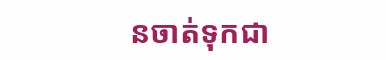នចាត់ទុកជា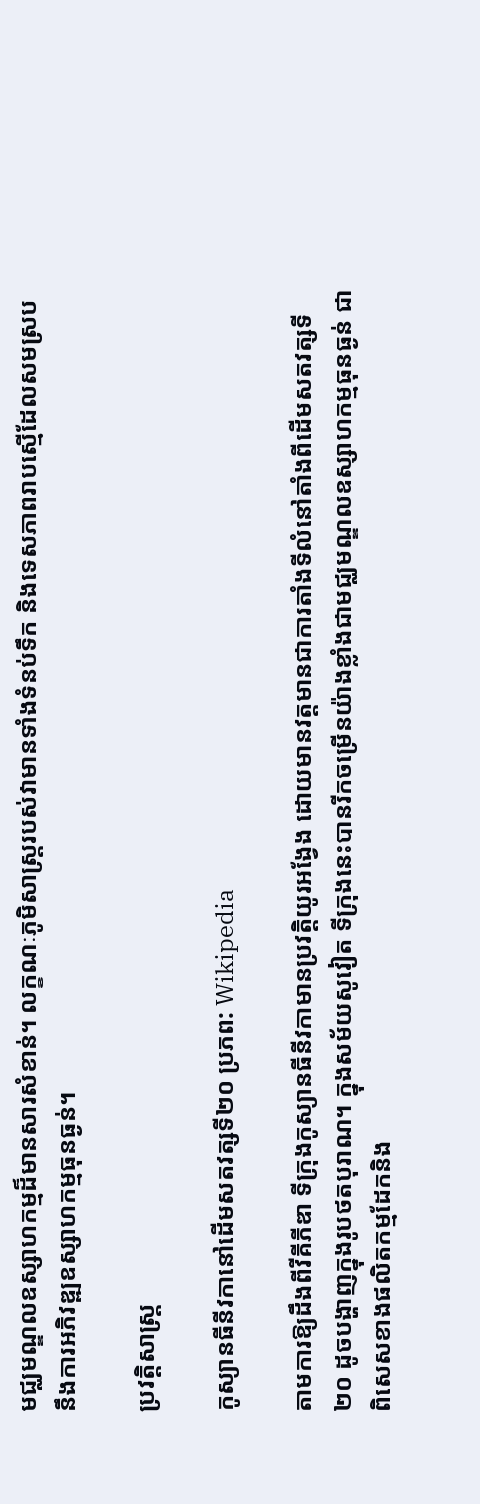មជ្ឈមណ្ឌលឧស្សាហកម្មដ៏មានសារសំខាន់។ លក្ខណៈភូមិសាស្ត្ររបស់វាមានទាំងទំនប់ទឹក និងទេសភាពរាបស្មើដែលសមស្របនឹងការអភិវឌ្ឍឧស្សាហកម្មធុនធ្ងន់។

ប្រវត្តិសាស្ត្រ

កូស្យានធីនីវកានៅដើមសតវត្សទី២០ ប្រភព: Wikipedia

តាមការឱ្យដឹងពីវីគីភីឌា ទីក្រុងកូស្យានធីនីវកាមានប្រវត្តិយូរអង្វែង ដោយមានវត្តមានជាការតាំងទីលំនៅតាំងពីដើមសតវត្សទី២០ ដូចបង្ហាញក្នុងរូបថតបុរាណ។ ក្នុងសម័យសូវៀត ទីក្រុងនេះបានរីកចម្រើនយ៉ាងខ្លាំងជាមជ្ឈមណ្ឌលឧស្សាហកម្មធុនធ្ងន់ ជាពិសេសខាងផលិតកម្មដែកនិង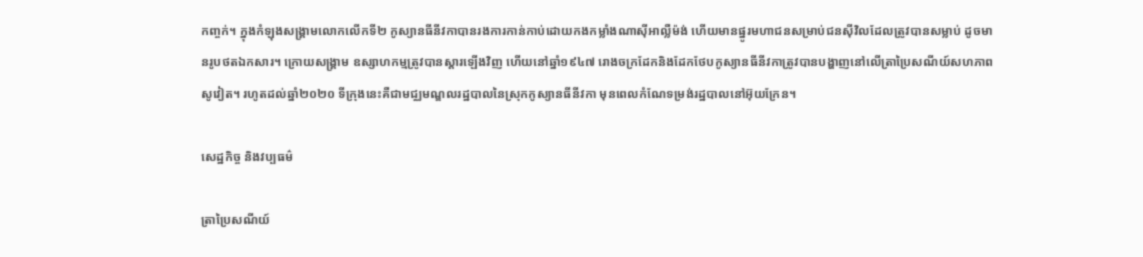កញ្ចក់។ ក្នុងកំឡុងសង្គ្រាមលោកលើកទី២ កូស្យានធីនីវកាបានរងការកាន់កាប់ដោយកងកម្លាំងណាស៊ីអាល្លឺម៉ង់ ហើយមានផ្នូរមហាជនសម្រាប់ជនស៊ីវិលដែលត្រូវបានសម្លាប់ ដូចមានរូបថតឯកសារ។ ក្រោយសង្គ្រាម ឧស្សាហកម្មត្រូវបានស្តារឡើងវិញ ហើយនៅឆ្នាំ១៩៤៧ រោងចក្រដែកនិងដែកថែបកូស្យានធីនីវកាត្រូវបានបង្ហាញនៅលើត្រាប្រៃសណីយ៍សហភាពសូវៀត។ រហូតដល់ឆ្នាំ២០២០ ទីក្រុងនេះគឺជាមជ្ឈមណ្ឌលរដ្ឋបាលនៃស្រុកកូស្យានធីនីវកា មុនពេលកំណែទម្រង់រដ្ឋបាលនៅអ៊ុយក្រែន។

សេដ្ឋកិច្ច និងវប្បធម៌

ត្រាប្រៃសណីយ៍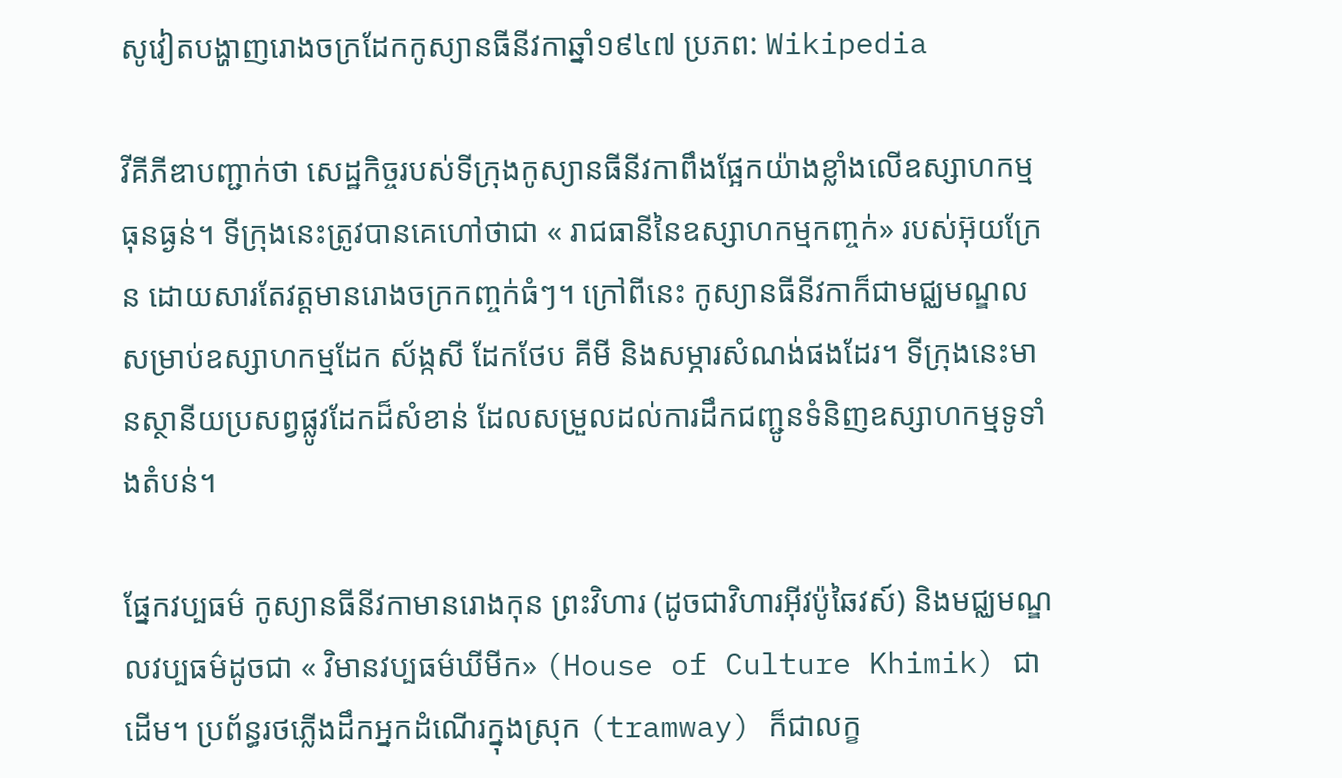សូវៀតបង្ហាញរោងចក្រដែកកូស្យានធីនីវកាឆ្នាំ១៩៤៧ ប្រភព: Wikipedia

វីគីភីឌាបញ្ជាក់ថា សេដ្ឋកិច្ចរបស់ទីក្រុងកូស្យានធីនីវកាពឹងផ្អែកយ៉ាងខ្លាំងលើឧស្សាហកម្មធុនធ្ងន់។ ទីក្រុងនេះត្រូវបានគេហៅថាជា « រាជធានីនៃឧស្សាហកម្មកញ្ចក់» របស់អ៊ុយក្រែន ដោយសារតែវត្តមានរោងចក្រកញ្ចក់ធំៗ។ ក្រៅពីនេះ កូស្យានធីនីវកាក៏ជាមជ្ឈមណ្ឌលសម្រាប់ឧស្សាហកម្មដែក ស័ង្កសី ដែកថែប គីមី និងសម្ភារសំណង់ផងដែរ។ ទីក្រុងនេះមានស្ថានីយប្រសព្វផ្លូវដែកដ៏សំខាន់ ដែលសម្រួលដល់ការដឹកជញ្ជូនទំនិញឧស្សាហកម្មទូទាំងតំបន់។

ផ្នែកវប្បធម៌ កូស្យានធីនីវកាមានរោងកុន ព្រះវិហារ (ដូចជាវិហារអ៊ីវប៉ូឆៃវស៍) និងមជ្ឈមណ្ឌលវប្បធម៌ដូចជា « វិមានវប្បធម៌ឃីមីក» (House of Culture Khimik) ជាដើម។ ប្រព័ន្ធរថភ្លើងដឹកអ្នកដំណើរក្នុងស្រុក (tramway) ក៏ជាលក្ខ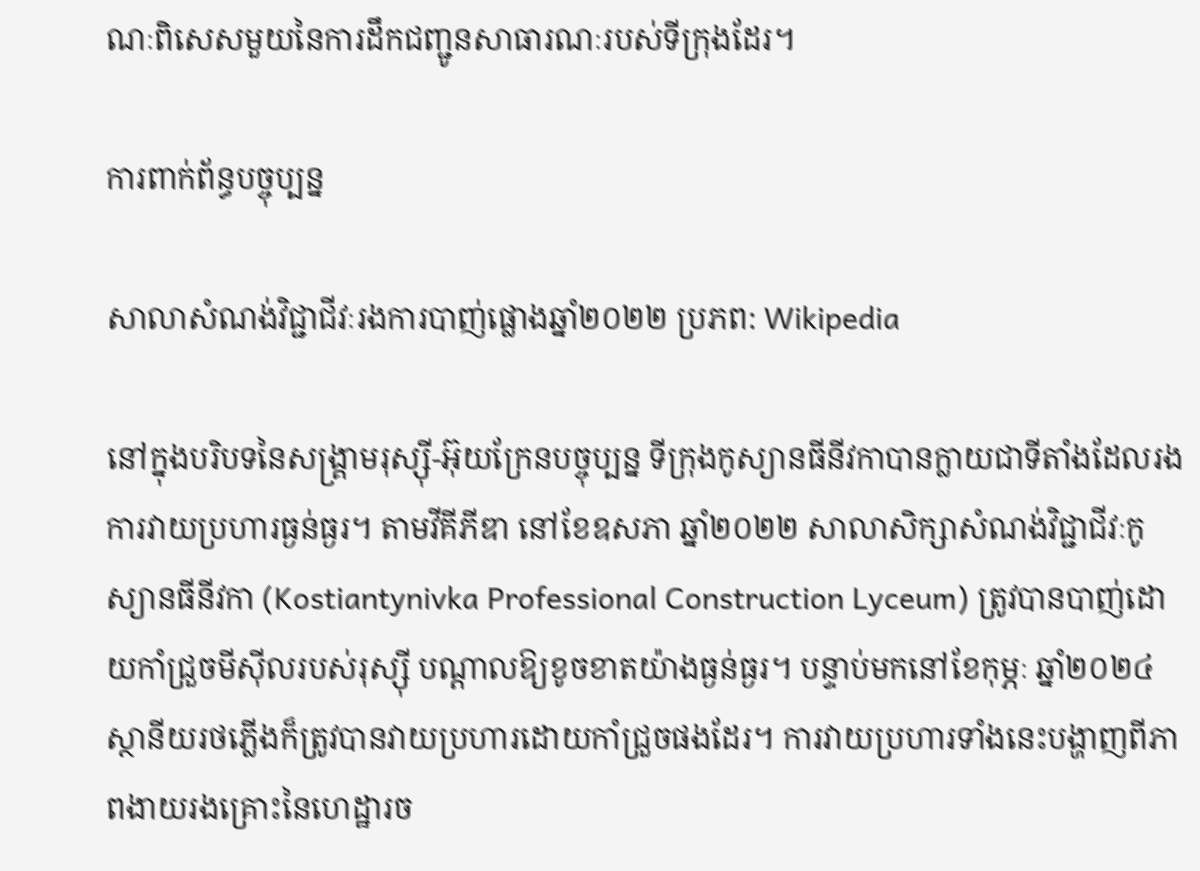ណៈពិសេសមួយនៃការដឹកជញ្ជូនសាធារណៈរបស់ទីក្រុងដែរ។

ការពាក់ព័ន្ធបច្ចុប្បន្ន

សាលាសំណង់វិជ្ជាជីវៈរងការបាញ់ផ្លោងឆ្នាំ២០២២ ប្រភព: Wikipedia

នៅក្នុងបរិបទនៃសង្គ្រាមរុស្ស៊ី-អ៊ុយក្រែនបច្ចុប្បន្ន ទីក្រុងកូស្យានធីនីវកាបានក្លាយជាទីតាំងដែលរងការវាយប្រហារធ្ងន់ធ្ងរ។ តាមវីគីភីឌា នៅខែឧសភា ឆ្នាំ២០២២ សាលាសិក្សាសំណង់វិជ្ជាជីវៈកូស្យានធីនីវកា (Kostiantynivka Professional Construction Lyceum) ត្រូវបានបាញ់ដោយកាំជ្រួចមីស៊ីលរបស់រុស្ស៊ី បណ្តាលឱ្យខូចខាតយ៉ាងធ្ងន់ធ្ងរ។ បន្ទាប់មកនៅខែកុម្ភៈ ឆ្នាំ២០២៤ ស្ថានីយរថភ្លើងក៏ត្រូវបានវាយប្រហារដោយកាំជ្រួចផងដែរ។ ការវាយប្រហារទាំងនេះបង្ហាញពីភាពងាយរងគ្រោះនៃហេដ្ឋារច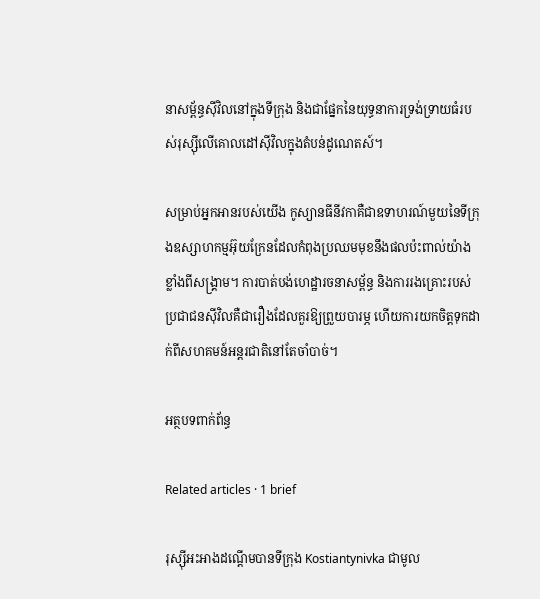នាសម្ព័ន្ធស៊ីវិលនៅក្នុងទីក្រុង និងជាផ្នែកនៃយុទ្ធនាការទ្រង់ទ្រាយធំរបស់រុស្ស៊ីលើគោលដៅស៊ីវិលក្នុងតំបន់ដូណេតស៍។

សម្រាប់អ្នកអានរបស់យើង កូស្យានធីនីវកាគឺជាឧទាហរណ៍មួយនៃទីក្រុងឧស្សាហកម្មអ៊ុយក្រែនដែលកំពុងប្រឈមមុខនឹងផលប៉ះពាល់យ៉ាងខ្លាំងពីសង្គ្រាម។ ការបាត់បង់ហេដ្ឋារចនាសម្ព័ន្ធ និងការរងគ្រោះរបស់ប្រជាជនស៊ីវិលគឺជារឿងដែលគួរឱ្យព្រួយបារម្ភ ហើយការយកចិត្តទុកដាក់ពីសហគមន៍អន្តរជាតិនៅតែចាំបាច់។

អត្ថបទពាក់ព័ន្ធ

Related articles · 1 brief

រុស្ស៊ីអះអាងដណ្តើមបានទីក្រុង Kostiantynivka ជាមូល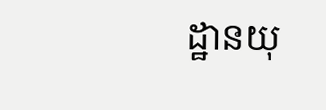ដ្ឋានយុ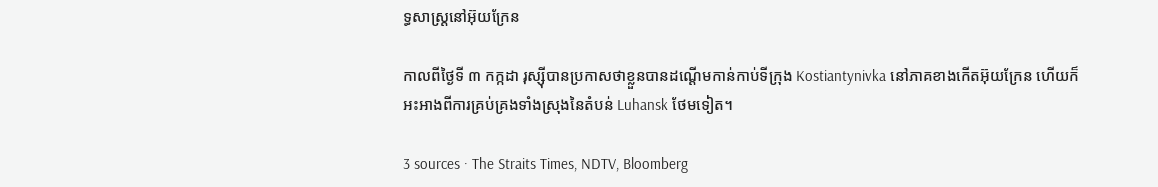ទ្ធសាស្ត្រនៅអ៊ុយក្រែន

កាលពីថ្ងៃទី ៣ កក្កដា រុស្ស៊ីបានប្រកាសថាខ្លួនបានដណ្តើមកាន់កាប់ទីក្រុង Kostiantynivka នៅភាគខាងកើតអ៊ុយក្រែន ហើយក៏អះអាងពីការគ្រប់គ្រងទាំងស្រុងនៃតំបន់ Luhansk ថែមទៀត។

3 sources · The Straits Times, NDTV, Bloomberg